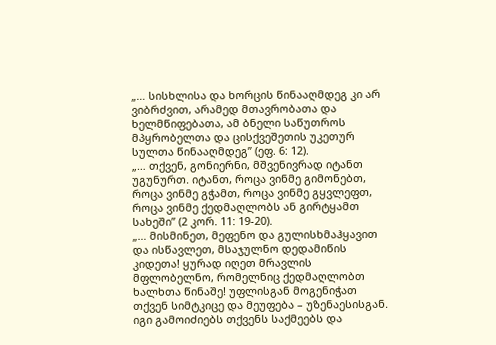„… სისხლისა და ხორცის წინააღმდეგ კი არ ვიბრძვით, არამედ მთავრობათა და ხელმწიფებათა, ამ ბნელი საწუთროს მპყრობელთა და ცისქვეშეთის უკეთურ სულთა წინააღმდეგ” (ეფ. 6: 12).
„… თქვენ, გონიერნი, მშვენივრად იტანთ უგუნურთ. იტანთ, როცა ვინმე გიმონებთ, როცა ვინმე გჭამთ, როცა ვინმე გყვლეფთ, როცა ვინმე ქედმაღლობს ან გირტყამთ სახეში” (2 კორ. 11: 19-20).
„… მისმინეთ, მეფენო და გულისხმაჰყავით და ისწავლეთ, მსაჯულნო დედამიწის კიდეთა! ყურად იღეთ მრავლის მფლობელნო, რომელნიც ქედმაღლობთ ხალხთა წინაშე! უფლისგან მოგენიჭათ თქვენ სიმტკიცე და მეუფება – უზენაესისგან. იგი გამოიძიებს თქვენს საქმეებს და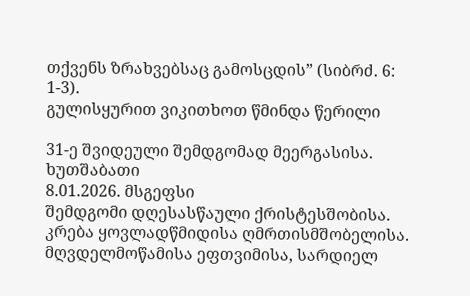თქვენს ზრახვებსაც გამოსცდის” (სიბრძ. 6: 1-3).
გულისყურით ვიკითხოთ წმინდა წერილი

31-ე შვიდეული შემდგომად მეერგასისა. ხუთშაბათი
8.01.2026. მსგეფსი
შემდგომი დღესასწაული ქრისტესშობისა. კრება ყოვლადწმიდისა ღმრთისმშობელისა. მღვდელმოწამისა ეფთვიმისა, სარდიელ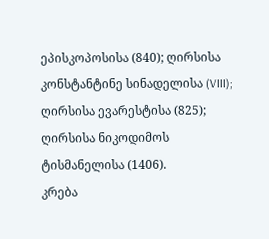ეპისკოპოსისა (840); ღირსისა კონსტანტინე სინადელისა (VIII); ღირსისა ევარესტისა (825); ღირსისა ნიკოდიმოს ტისმანელისა (1406).
კრება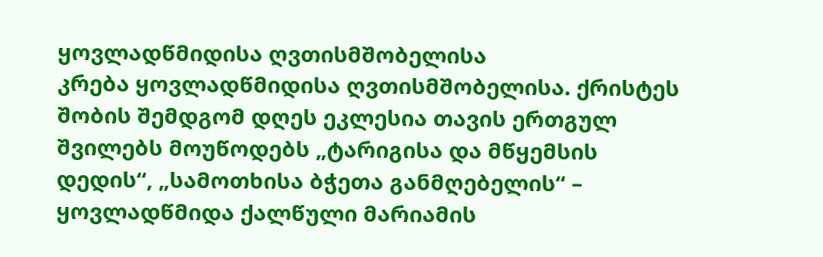ყოვლადწმიდისა ღვთისმშობელისა
კრება ყოვლადწმიდისა ღვთისმშობელისა. ქრისტეს შობის შემდგომ დღეს ეკლესია თავის ერთგულ შვილებს მოუწოდებს „ტარიგისა და მწყემსის დედის“, „სამოთხისა ბჭეთა განმღებელის“ – ყოვლადწმიდა ქალწული მარიამის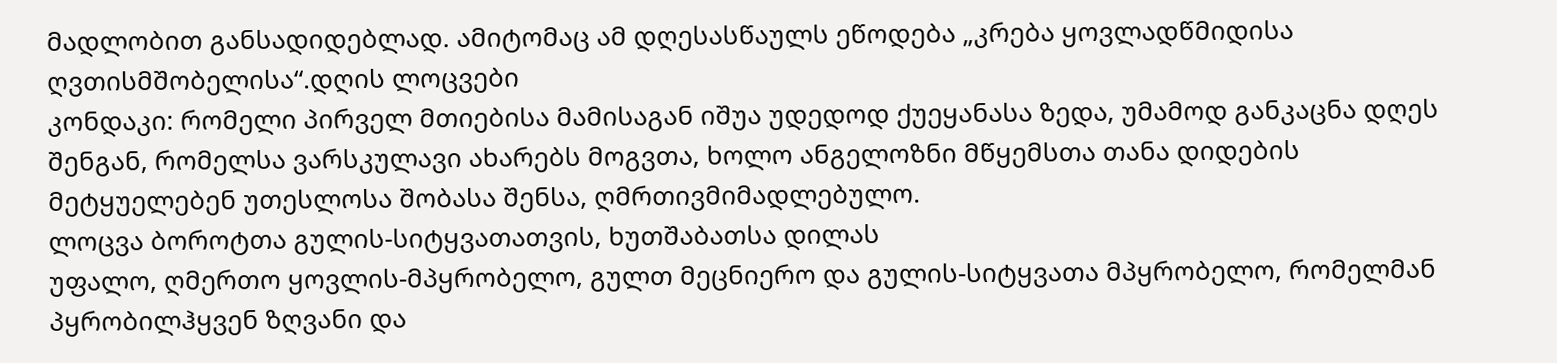მადლობით განსადიდებლად. ამიტომაც ამ დღესასწაულს ეწოდება „კრება ყოვლადწმიდისა ღვთისმშობელისა“.დღის ლოცვები
კონდაკი: რომელი პირველ მთიებისა მამისაგან იშუა უდედოდ ქუეყანასა ზედა, უმამოდ განკაცნა დღეს შენგან, რომელსა ვარსკულავი ახარებს მოგვთა, ხოლო ანგელოზნი მწყემსთა თანა დიდების მეტყუელებენ უთესლოსა შობასა შენსა, ღმრთივმიმადლებულო.
ლოცვა ბოროტთა გულის-სიტყვათათვის, ხუთშაბათსა დილას
უფალო, ღმერთო ყოვლის-მპყრობელო, გულთ მეცნიერო და გულის-სიტყვათა მპყრობელო, რომელმან პყრობილჰყვენ ზღვანი და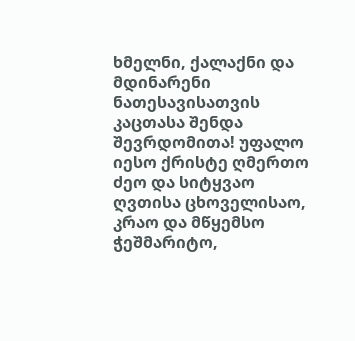ხმელნი, ქალაქნი და მდინარენი ნათესავისათვის კაცთასა შენდა შევრდომითა! უფალო იესო ქრისტე ღმერთო ძეო და სიტყვაო ღვთისა ცხოველისაო, კრაო და მწყემსო ჭეშმარიტო,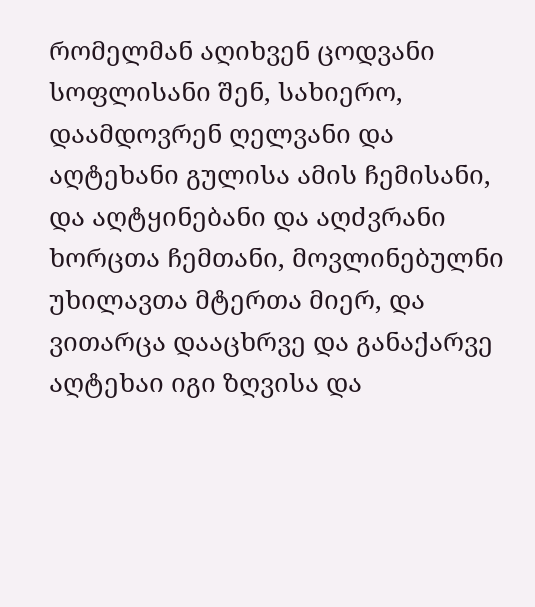რომელმან აღიხვენ ცოდვანი სოფლისანი შენ, სახიერო, დაამდოვრენ ღელვანი და აღტეხანი გულისა ამის ჩემისანი, და აღტყინებანი და აღძვრანი ხორცთა ჩემთანი, მოვლინებულნი უხილავთა მტერთა მიერ, და ვითარცა დააცხრვე და განაქარვე აღტეხაი იგი ზღვისა და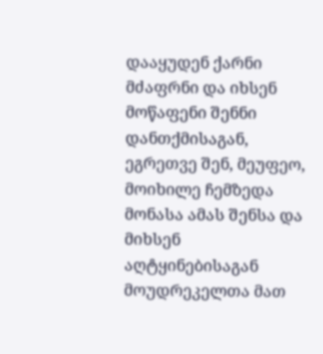დააყუდენ ქარნი მძაფრნი და იხსენ მოწაფენი შენნი დანთქმისაგან, ეგრეთვე შენ, მეუფეო, მოიხილე ჩემზედა მონასა ამას შენსა და მიხსენ აღტყინებისაგან მოუდრეკელთა მათ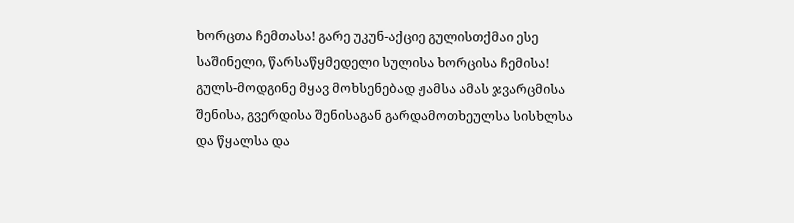ხორცთა ჩემთასა! გარე უკუნ-აქციე გულისთქმაი ესე საშინელი, წარსაწყმედელი სულისა ხორცისა ჩემისა! გულს-მოდგინე მყავ მოხსენებად ჟამსა ამას ჯვარცმისა შენისა, გვერდისა შენისაგან გარდამოთხეულსა სისხლსა და წყალსა და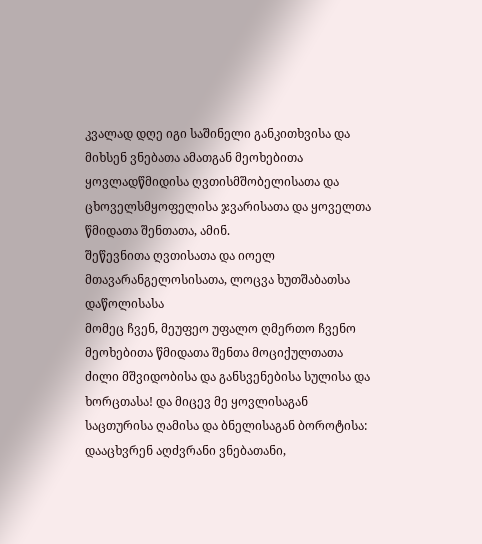კვალად დღე იგი საშინელი განკითხვისა და მიხსენ ვნებათა ამათგან მეოხებითა ყოვლადწმიდისა ღვთისმშობელისათა და ცხოველსმყოფელისა ჯვარისათა და ყოველთა წმიდათა შენთათა, ამინ.
შეწევნითა ღვთისათა და იოელ მთავარანგელოსისათა, ლოცვა ხუთშაბათსა დაწოლისასა
მომეც ჩვენ, მეუფეო უფალო ღმერთო ჩვენო მეოხებითა წმიდათა შენთა მოციქულთათა ძილი მშვიდობისა და განსვენებისა სულისა და ხორცთასა! და მიცევ მე ყოვლისაგან საცთურისა ღამისა და ბნელისაგან ბოროტისა: დააცხვრენ აღძვრანი ვნებათანი,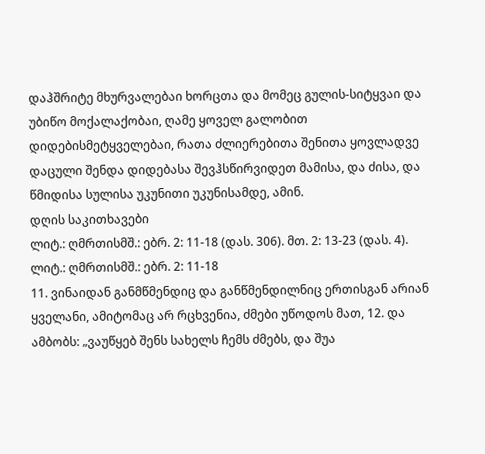დაჰშრიტე მხურვალებაი ხორცთა და მომეც გულის-სიტყვაი და უბიწო მოქალაქობაი, ღამე ყოველ გალობით დიდებისმეტყველებაი, რათა ძლიერებითა შენითა ყოვლადვე დაცული შენდა დიდებასა შევჰსწირვიდეთ მამისა, და ძისა, და წმიდისა სულისა უკუნითი უკუნისამდე, ამინ.
დღის საკითხავები
ლიტ.: ღმრთისმშ.: ებრ. 2: 11-18 (დას. 306). მთ. 2: 13-23 (დას. 4).
ლიტ.: ღმრთისმშ.: ებრ. 2: 11-18
11. ვინაიდან განმწმენდიც და განწმენდილნიც ერთისგან არიან ყველანი, ამიტომაც არ რცხვენია, ძმები უწოდოს მათ, 12. და ამბობს: „ვაუწყებ შენს სახელს ჩემს ძმებს, და შუა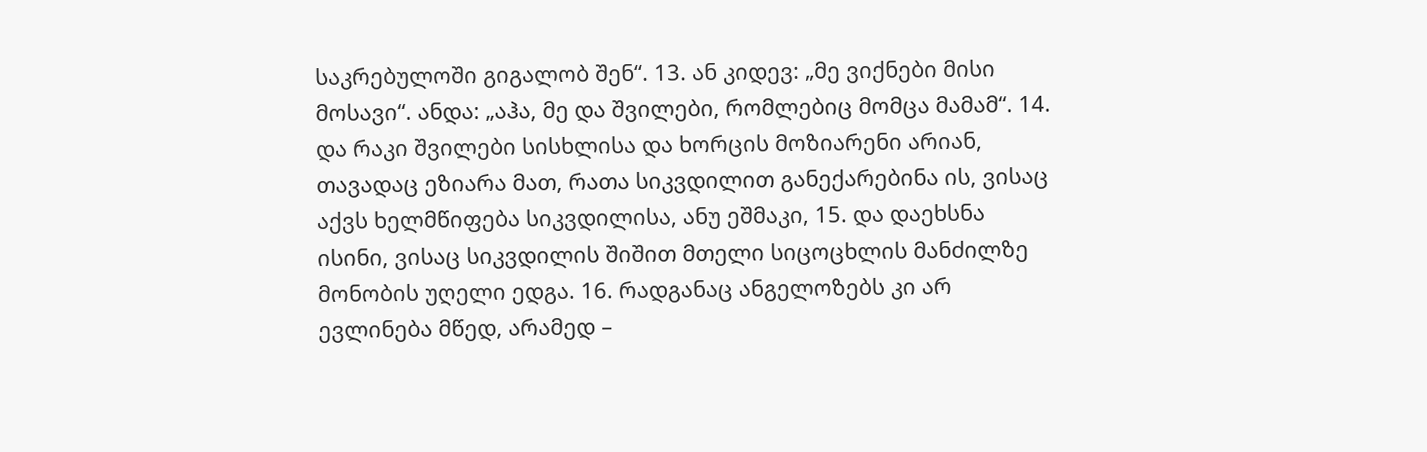საკრებულოში გიგალობ შენ“. 13. ან კიდევ: „მე ვიქნები მისი მოსავი“. ანდა: „აჰა, მე და შვილები, რომლებიც მომცა მამამ“. 14. და რაკი შვილები სისხლისა და ხორცის მოზიარენი არიან, თავადაც ეზიარა მათ, რათა სიკვდილით განექარებინა ის, ვისაც აქვს ხელმწიფება სიკვდილისა, ანუ ეშმაკი, 15. და დაეხსნა ისინი, ვისაც სიკვდილის შიშით მთელი სიცოცხლის მანძილზე მონობის უღელი ედგა. 16. რადგანაც ანგელოზებს კი არ ევლინება მწედ, არამედ –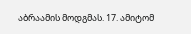აბრაამის მოდგმას. 17. ამიტომ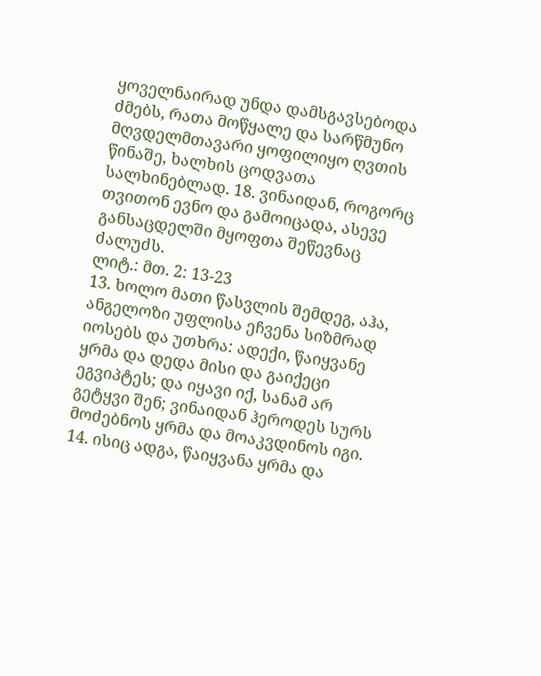ყოველნაირად უნდა დამსგავსებოდა ძმებს, რათა მოწყალე და სარწმუნო მღვდელმთავარი ყოფილიყო ღვთის წინაშე, ხალხის ცოდვათა სალხინებლად. 18. ვინაიდან, როგორც თვითონ ევნო და გამოიცადა, ასევე განსაცდელში მყოფთა შეწევნაც ძალუძს.
ლიტ.: მთ. 2: 13-23
13. ხოლო მათი წასვლის შემდეგ, აჰა, ანგელოზი უფლისა ეჩვენა სიზმრად იოსებს და უთხრა: ადექი, წაიყვანე ყრმა და დედა მისი და გაიქეცი ეგვიპტეს; და იყავი იქ, სანამ არ გეტყვი შენ; ვინაიდან ჰეროდეს სურს მოძებნოს ყრმა და მოაკვდინოს იგი. 14. ისიც ადგა, წაიყვანა ყრმა და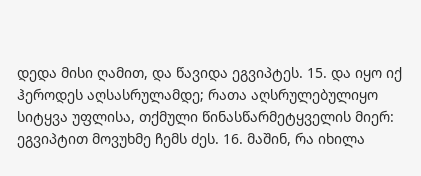დედა მისი ღამით, და წავიდა ეგვიპტეს. 15. და იყო იქ ჰეროდეს აღსასრულამდე; რათა აღსრულებულიყო სიტყვა უფლისა, თქმული წინასწარმეტყველის მიერ: ეგვიპტით მოვუხმე ჩემს ძეს. 16. მაშინ, რა იხილა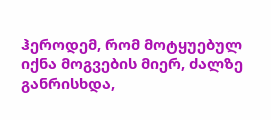ჰეროდემ, რომ მოტყუებულ იქნა მოგვების მიერ, ძალზე განრისხდა,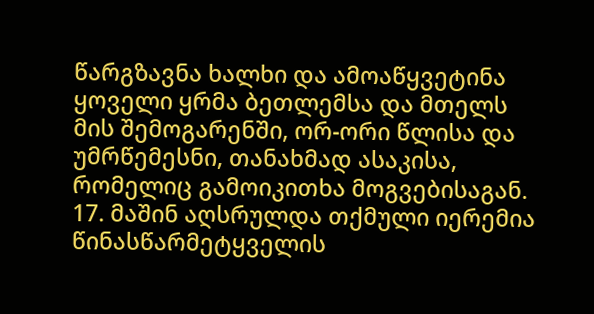წარგზავნა ხალხი და ამოაწყვეტინა ყოველი ყრმა ბეთლემსა და მთელს მის შემოგარენში, ორ-ორი წლისა და უმრწემესნი, თანახმად ასაკისა, რომელიც გამოიკითხა მოგვებისაგან. 17. მაშინ აღსრულდა თქმული იერემია წინასწარმეტყველის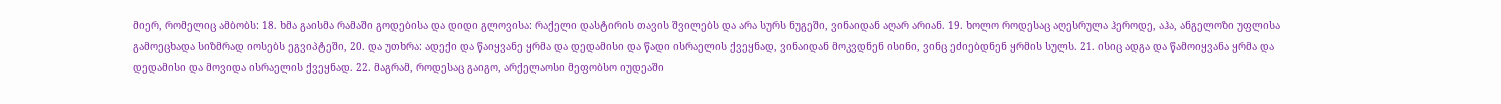მიერ, რომელიც ამბობს: 18. ხმა გაისმა რამაში გოდებისა და დიდი გლოვისა: რაქელი დასტირის თავის შვილებს და არა სურს ნუგეში, ვინაიდან აღარ არიან. 19. ხოლო როდესაც აღესრულა ჰეროდე, აჰა, ანგელოზი უფლისა გამოეცხადა სიზმრად იოსებს ეგვიპტეში, 20. და უთხრა: ადექი და წაიყვანე ყრმა და დედამისი და წადი ისრაელის ქვეყნად, ვინაიდან მოკვდნენ ისინი, ვინც ეძიებდნენ ყრმის სულს. 21. ისიც ადგა და წამოიყვანა ყრმა და დედამისი და მოვიდა ისრაელის ქვეყნად. 22. მაგრამ, როდესაც გაიგო, არქელაოსი მეფობსო იუდეაში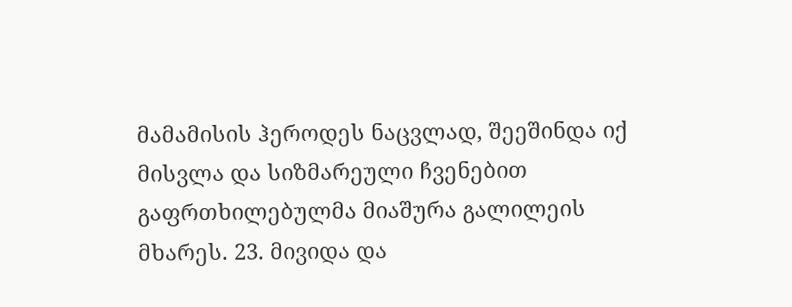მამამისის ჰეროდეს ნაცვლად, შეეშინდა იქ მისვლა და სიზმარეული ჩვენებით გაფრთხილებულმა მიაშურა გალილეის მხარეს. 23. მივიდა და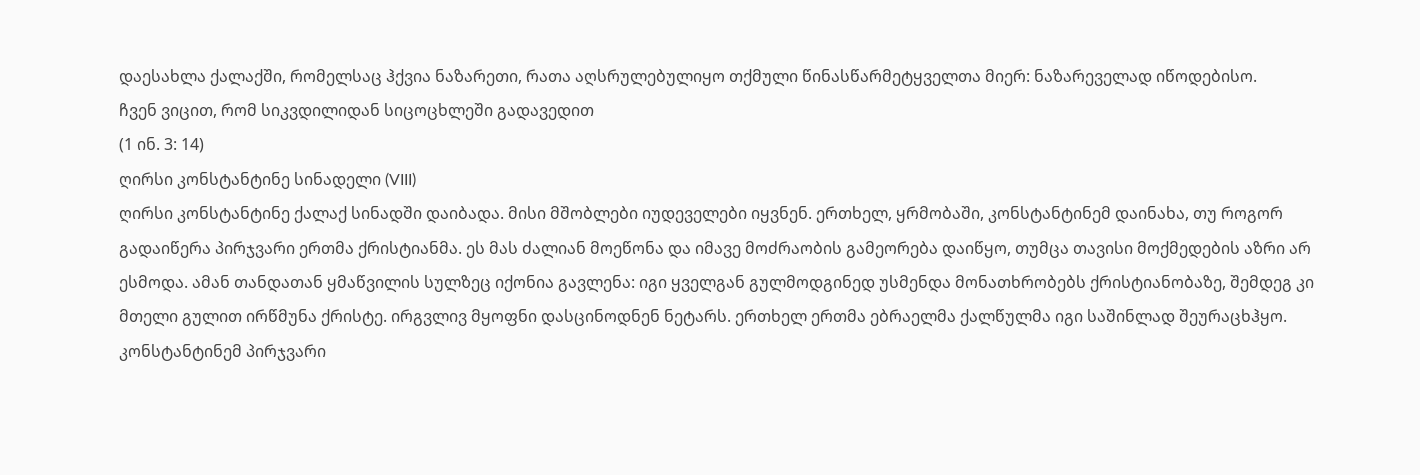დაესახლა ქალაქში, რომელსაც ჰქვია ნაზარეთი, რათა აღსრულებულიყო თქმული წინასწარმეტყველთა მიერ: ნაზარეველად იწოდებისო.
ჩვენ ვიცით, რომ სიკვდილიდან სიცოცხლეში გადავედით
(1 ინ. 3: 14)
ღირსი კონსტანტინე სინადელი (VIII)
ღირსი კონსტანტინე ქალაქ სინადში დაიბადა. მისი მშობლები იუდეველები იყვნენ. ერთხელ, ყრმობაში, კონსტანტინემ დაინახა, თუ როგორ გადაიწერა პირჯვარი ერთმა ქრისტიანმა. ეს მას ძალიან მოეწონა და იმავე მოძრაობის გამეორება დაიწყო, თუმცა თავისი მოქმედების აზრი არ ესმოდა. ამან თანდათან ყმაწვილის სულზეც იქონია გავლენა: იგი ყველგან გულმოდგინედ უსმენდა მონათხრობებს ქრისტიანობაზე, შემდეგ კი მთელი გულით ირწმუნა ქრისტე. ირგვლივ მყოფნი დასცინოდნენ ნეტარს. ერთხელ ერთმა ებრაელმა ქალწულმა იგი საშინლად შეურაცხჰყო. კონსტანტინემ პირჯვარი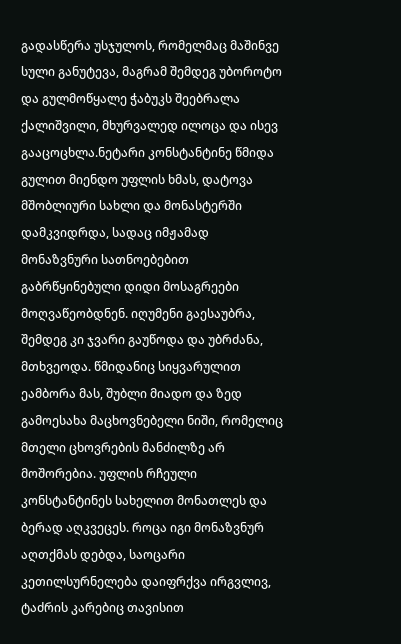გადასწერა უსჯულოს, რომელმაც მაშინვე სული განუტევა, მაგრამ შემდეგ უბოროტო და გულმოწყალე ჭაბუკს შეებრალა ქალიშვილი, მხურვალედ ილოცა და ისევ გააცოცხლა.ნეტარი კონსტანტინე წმიდა გულით მიენდო უფლის ხმას, დატოვა მშობლიური სახლი და მონასტერში დამკვიდრდა, სადაც იმჟამად მონაზვნური სათნოებებით გაბრწყინებული დიდი მოსაგრეები მოღვაწეობდნენ. იღუმენი გაესაუბრა, შემდეგ კი ჯვარი გაუწოდა და უბრძანა, მთხვეოდა. წმიდანიც სიყვარულით ეამბორა მას, შუბლი მიადო და ზედ გამოესახა მაცხოვნებელი ნიში, რომელიც მთელი ცხოვრების მანძილზე არ მოშორებია. უფლის რჩეული კონსტანტინეს სახელით მონათლეს და ბერად აღკვეცეს. როცა იგი მონაზვნურ აღთქმას დებდა, საოცარი კეთილსურნელება დაიფრქვა ირგვლივ, ტაძრის კარებიც თავისით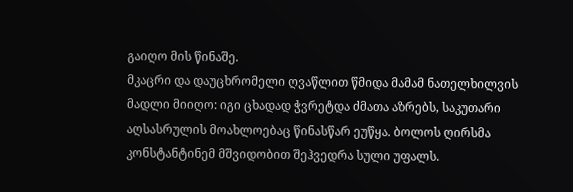გაიღო მის წინაშე.
მკაცრი და დაუცხრომელი ღვაწლით წმიდა მამამ ნათელხილვის მადლი მიიღო: იგი ცხადად ჭვრეტდა ძმათა აზრებს, საკუთარი აღსასრულის მოახლოებაც წინასწარ ეუწყა. ბოლოს ღირსმა კონსტანტინემ მშვიდობით შეჰვედრა სული უფალს.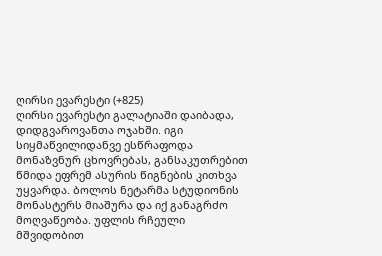ღირსი ევარესტი (+825)
ღირსი ევარესტი გალატიაში დაიბადა, დიდგვაროვანთა ოჯახში. იგი სიყმაწვილიდანვე ესწრაფოდა მონაზვნურ ცხოვრებას, განსაკუთრებით წმიდა ეფრემ ასურის წიგნების კითხვა უყვარდა. ბოლოს ნეტარმა სტუდიონის მონასტერს მიაშურა და იქ განაგრძო მოღვაწეობა. უფლის რჩეული მშვიდობით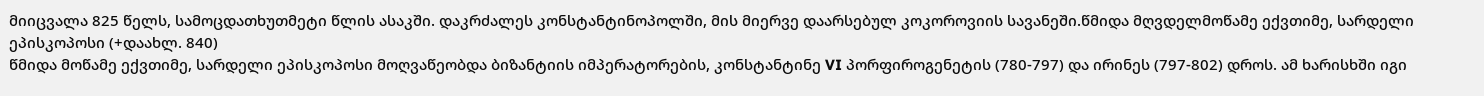მიიცვალა 825 წელს, სამოცდათხუთმეტი წლის ასაკში. დაკრძალეს კონსტანტინოპოლში, მის მიერვე დაარსებულ კოკოროვიის სავანეში.წმიდა მღვდელმოწამე ექვთიმე, სარდელი ეპისკოპოსი (+დაახლ. 840)
წმიდა მოწამე ექვთიმე, სარდელი ეპისკოპოსი მოღვაწეობდა ბიზანტიის იმპერატორების, კონსტანტინე VI პორფიროგენეტის (780-797) და ირინეს (797-802) დროს. ამ ხარისხში იგი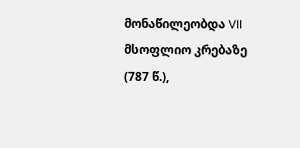მონაწილეობდა VII მსოფლიო კრებაზე (787 წ.),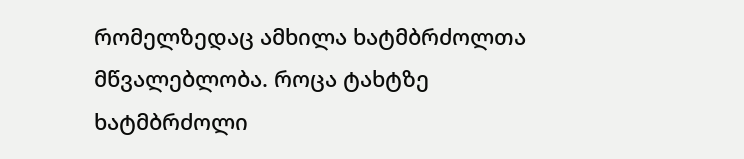რომელზედაც ამხილა ხატმბრძოლთა მწვალებლობა. როცა ტახტზე ხატმბრძოლი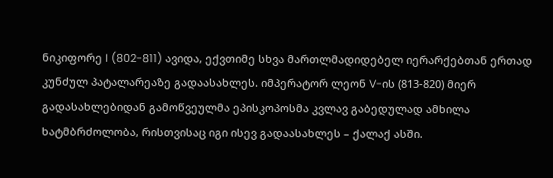ნიკიფორე I (802-811) ავიდა, ექვთიმე სხვა მართლმადიდებელ იერარქებთან ერთად კუნძულ პატალარეაზე გადაასახლეს. იმპერატორ ლეონ V-ის (813-820) მიერ გადასახლებიდან გამოწვეულმა ეპისკოპოსმა კვლავ გაბედულად ამხილა ხატმბრძოლობა, რისთვისაც იგი ისევ გადაასახლეს – ქალაქ ასში.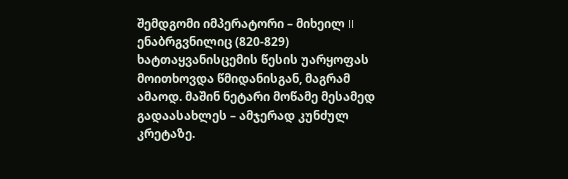შემდგომი იმპერატორი – მიხეილ II ენაბრგვნილიც (820-829) ხატთაყვანისცემის წესის უარყოფას მოითხოვდა წმიდანისგან, მაგრამ ამაოდ. მაშინ ნეტარი მოწამე მესამედ გადაასახლეს – ამჯერად კუნძულ კრეტაზე.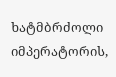ხატმბრძოლი იმპერატორის,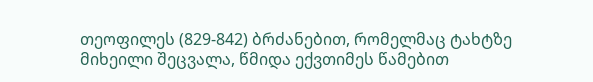თეოფილეს (829-842) ბრძანებით, რომელმაც ტახტზე მიხეილი შეცვალა, წმიდა ექვთიმეს წამებით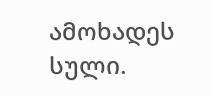ამოხადეს სული.